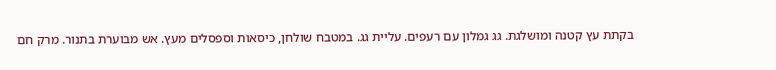בקתת עץ קטנה ומושלגת. גג גמלון עם רעפים. עליית גג. במטבח שולחן, כיסאות וספסלים מעץ. אש מבוערת בתנור. מרק חם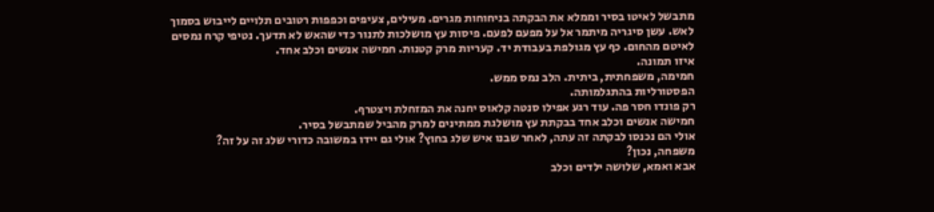מתבשל לאיטו בסיר וממלא את הבקתה בניחוחות מגרים. מעילים, צעיפים וכפפות רטובים תלויים לייבוש בסמוך לאש. עשן סיגריה מיתמר אל על מפעם לפעם. פיסות עץ מושלכות לתנור כדי שהאש לא תדעך. נטיפי קרח נמסים לאיטם מהחום. כף עץ מגולפת בעבודת יד. קעריות מרק קטנות. חמישה אנשים וכלב אחד.
איזו תמונה.
חמימה, משפחתית, ביתית. הלב נמס ממש.
הפסטורליות בהתגלמותה.
רק פונדו חסר פה. עוד רגע אפילו סנטה קלאוס יחנה את המזחלת ויצטרף.
חמישה אנשים וכלב אחד בבקתת עץ מושלגת ממתינים למרק מהביל שמתבשל בסיר.
אולי הם נכנסו לבקתה זה עתה, לאחר שבנו איש שלג בחוץ? אולי גם יידו במשובה כדורי שלג זה על זה?
משפחה, נכון?
אבא ואמא, שלושה ילדים וכלב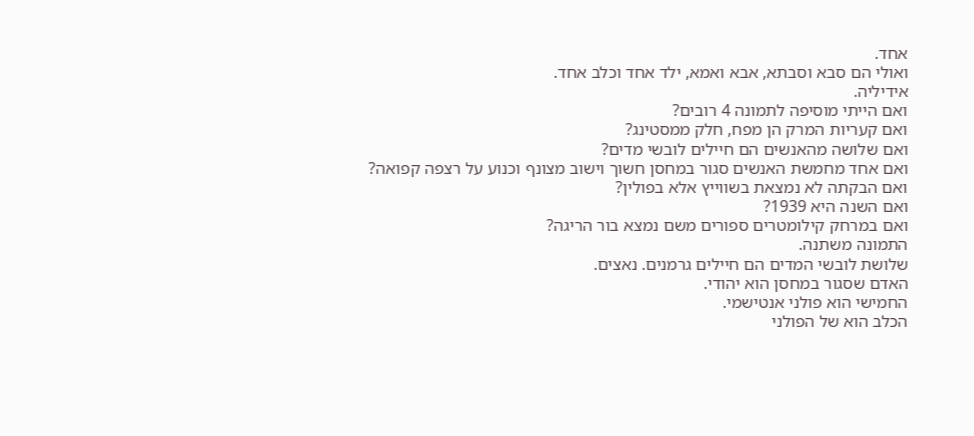אחד.
ואולי הם סבא וסבתא, אבא ואמא, ילד אחד וכלב אחד.
אידיליה.
ואם הייתי מוסיפה לתמונה 4 רובים?
ואם קעריות המרק הן מפח, חלק ממסטינג?
ואם שלושה מהאנשים הם חיילים לובשי מדים?
ואם אחד מחמשת האנשים סגור במחסן חשוך וישוב מצונף וכנוע על רצפה קפואה?
ואם הבקתה לא נמצאת בשווייץ אלא בפולין?
ואם השנה היא 1939?
ואם במרחק קילומטרים ספורים משם נמצא בור הריגה?
התמונה משתנה.
שלושת לובשי המדים הם חיילים גרמנים. נאצים.
האדם שסגור במחסן הוא יהודי.
החמישי הוא פולני אנטישמי.
הכלב הוא של הפולני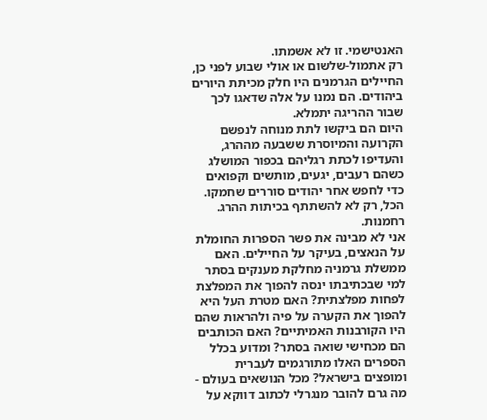האנטישמי. זו לא אשמתו.
רק אתמול-שלשום או אולי שבוע לפני כן, החיילים הגרמנים היו חלק מכיתת היורים ביהודים. הם נמנו על אלה שדאגו לכך שבור ההריגה יתמלא.
היום הם ביקשו לתת מנוחה לנפשם הקרועה והמיוסרת ששבעה מההרג, והעדיפו לכתת רגליהם בכפור המושלג כשהם רעבים, יגעים, מותשים וקפואים כדי לחפש אחר יהודים סוררים שחמקו.
הכל, רק לא להשתתף בכיתות ההרג.
רחמנות.
אני לא מבינה את פשר הספרות החומלת על הנאצים, בעיקר על החיילים. האם ממשלת גרמניה מחלקת מענקים בסתר למי שבכתיבתו ינסה להפוך את המפלצת לפחות מפלצתית? האם מטרת העל היא להפוך את הקערה על פיה ולהראות שהם היו הקורבנות האמיתיים? האם הכותבים הם מכחישי שואה בסתר? ומדוע בכלל הספרים האלו מתורגמים לעברית ומופצים בישראל? מכל הנושאים בעולם - מה גרם להובר מנגרלי לכתוב דווקא על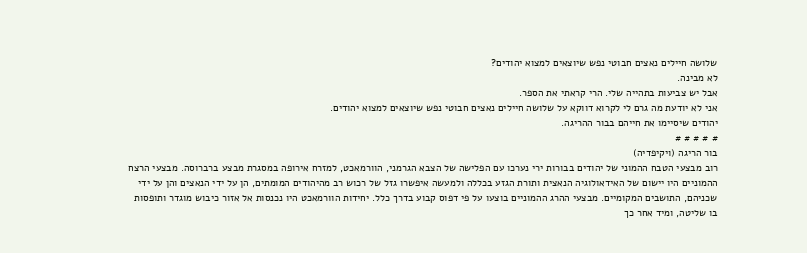שלושה חיילים נאצים חבוטי נפש שיוצאים למצוא יהודים?
לא מבינה.
אבל יש צביעות בתהייה שלי. הרי קראתי את הספר.
אני לא יודעת מה גרם לי לקרוא דווקא על שלושה חיילים נאצים חבוטי נפש שיוצאים למצוא יהודים.
יהודים שיסיימו את חייהם בבור ההריגה.
# # # # #
בור הריגה (ויקיפדיה)
רוב מבצעי הטבח ההמוני של יהודים בבורות ירי נערכו עם הפלישה של הצבא הגרמני, הוורמאכט, למזרח אירופה במסגרת מבצע ברברוסה. מבצעי הרצח ההמוניים היו יישום של האידאולוגיה הנאצית ותורת הגזע בכללה ולמעשה איפשרו גזל של רכוש רב מהיהודים המומתים, הן על ידי הנאצים והן על ידי שכניהם, התושבים המקומיים. מבצעי ההרג ההמוניים בוצעו על פי דפוס קבוע בדרך כלל. יחידות הוורמאכט היו נכנסות אל אזור כיבוש מוגדר ותופסות בו שליטה, ומיד אחר כך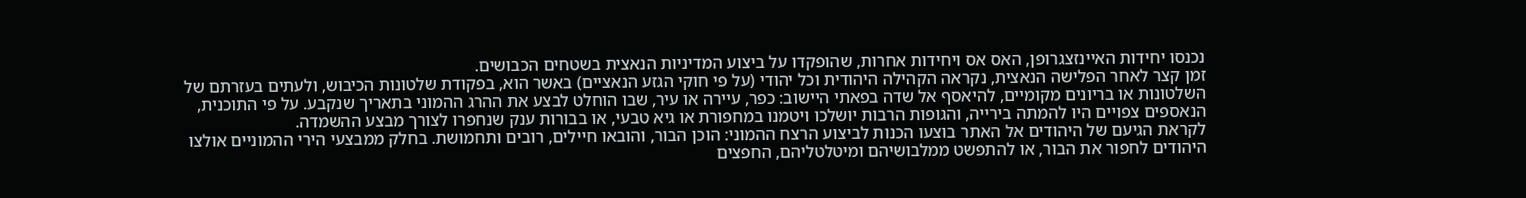נכנסו יחידות האיינזצגרופן, האס אס ויחידות אחרות, שהופקדו על ביצוע המדיניות הנאצית בשטחים הכבושים.
זמן קצר לאחר הפלישה הנאצית, נקראה הקהילה היהודית וכל יהודי (על פי חוקי הגזע הנאציים) באשר הוא, בפקודת שלטונות הכיבוש, ולעתים בעזרתם של השלטונות או בריונים מקומיים, להיאסף אל שדה בפאתי היישוב: כפר, עיירה או עיר, שבו הוחלט לבצע את ההרג ההמוני בתאריך שנקבע. על פי התוכנית, הנאספים צפויים היו להמתה בירייה, והגופות הרבות יושלכו ויטמנו במחפורת או גיא טבעי, או בבורות ענק שנחפרו לצורך מבצע ההשמדה.
לקראת הגיעם של היהודים אל האתר בוצעו הכנות לביצוע הרצח ההמוני: הוכן הבור, והובאו חיילים, רובים ותחמושת. בחלק ממבצעי הירי ההמוניים אולצו היהודים לחפור את הבור, או להתפשט ממלבושיהם ומיטלטליהם, החפצים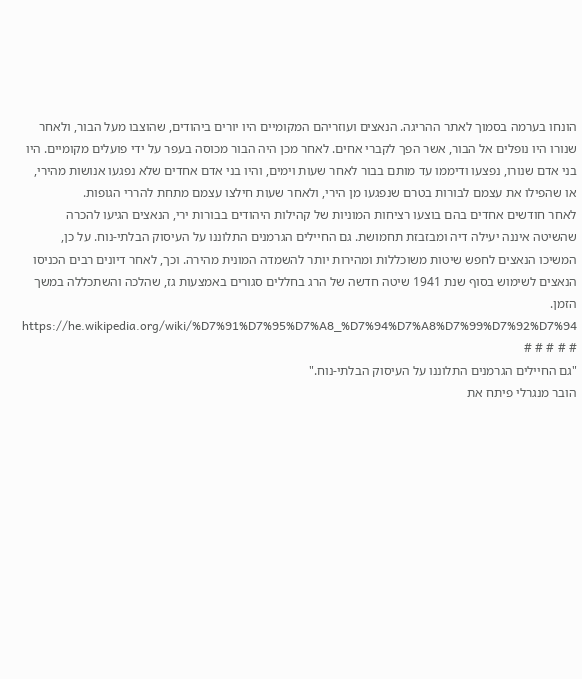הונחו בערמה בסמוך לאתר ההריגה. הנאצים ועוזריהם המקומיים היו יורים ביהודים, שהוצבו מעל הבור, ולאחר שנורו היו נופלים אל הבור, אשר הפך לקברי אחים. לאחר מכן היה הבור מכוסה בעפר על ידי פועלים מקומיים. היו בני אדם שנורו, נפצעו ודיממו עד מותם בבור לאחר שעות וימים, והיו בני אדם אחדים שלא נפגעו אנושות מהירי, או שהפילו את עצמם לבורות בטרם שנפגעו מן הירי, ולאחר שעות חילצו עצמם מתחת להררי הגופות.
לאחר חודשים אחדים בהם בוצעו רציחות המוניות של קהילות היהודים בבורות ירי, הנאצים הגיעו להכרה שהשיטה איננה יעילה דיה ומבזבזת תחמושת. גם החיילים הגרמנים התלוננו על העיסוק הבלתי-נוח. על כן, המשיכו הנאצים לחפש שיטות משוכללות ומהירות יותר להשמדה המונית מהירה. וכך, לאחר דיונים רבים הכניסו הנאצים לשימוש בסוף שנת 1941 שיטה חדשה של הרג בחללים סגורים באמצעות גז, שהלכה והשתכללה במשך הזמן.
https://he.wikipedia.org/wiki/%D7%91%D7%95%D7%A8_%D7%94%D7%A8%D7%99%D7%92%D7%94
# # # # #
"גם החיילים הגרמנים התלוננו על העיסוק הבלתי-נוח."
הובר מנגרלי פיתח את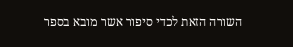השורה הזאת לכדי סיפור אשר מובא בספר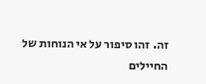זה. זהו סיפור על אי הנוחות של החיילים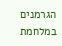הגרמנים במלחמת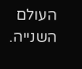העולם השנייה.